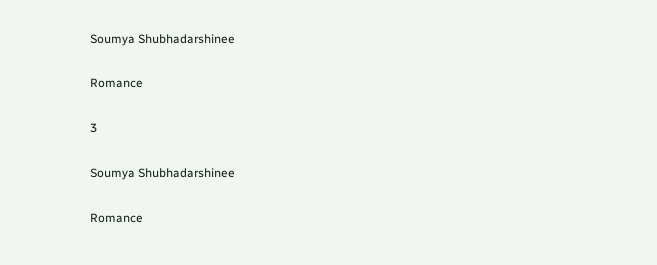Soumya Shubhadarshinee

Romance

3

Soumya Shubhadarshinee

Romance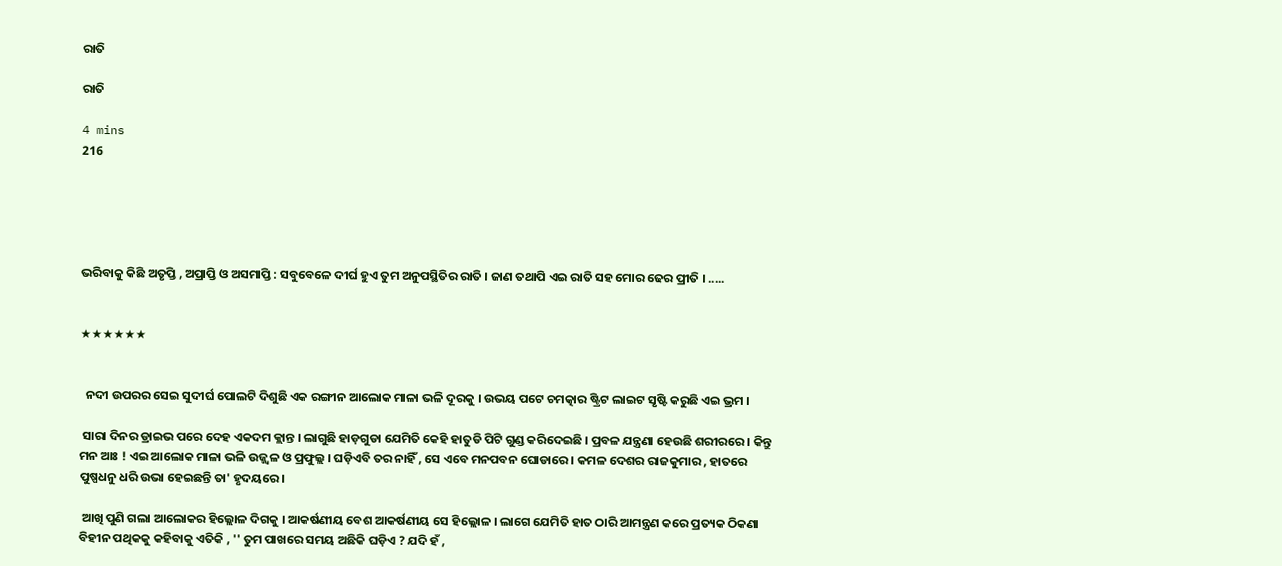ରାତି

ରାତି

4 mins
216





ଭରିବାକୁ କିଛି ଅତୃପ୍ତି , ଅପ୍ରାପ୍ତି ଓ ଅସମାପ୍ତି : ସବୁବେଳେ ଦୀର୍ଘ ହୁଏ ତୁମ ଅନୁପସ୍ଥିତିର ରାତି । ଜାଣ ତଥାପି ଏଇ ରାତି ସହ ମୋର ଢେର ପ୍ରୀତି । .....


★★★★★★


  ନଦୀ ଉପରର ସେଇ ସୁଦୀର୍ଘ ପୋଲଟି ଦିଶୁଛି ଏକ ରଙ୍ଗୀନ ଆଲୋକ ମାଳା ଭଳି ଦୂରକୁ । ଉଭୟ ପଟେ ଚମତ୍କାର ଷ୍ଟ୍ରିଟ ଲାଇଟ ସୃଷ୍ଟି କରୁଛି ଏଇ ଭ୍ରମ ।

 ସାରା ଦିନର ଡ୍ରାଇଭ ପରେ ଦେହ ଏକଦମ କ୍ଲାନ୍ତ । ଲାଗୁଛି ହାଡ଼ଗୁଡା ଯେମିତି କେହି ହାତୁଡି ପିଟି ଗୁଣ୍ଡ କରିଦେଇଛି । ପ୍ରବଳ ଯନ୍ତ୍ରଣା ହେଉଛି ଶରୀରରେ । କିନ୍ତୁ ମନ ଆଃ ! ଏଇ ଆଲୋକ ମାଳା ଭଳି ଉଜ୍ଜ୍ୱଳ ଓ ପ୍ରଫୁଲ୍ଲ । ଘଡ଼ିଏବି ତର ନାହିଁ , ସେ ଏବେ ମନପବନ ଘୋଡାରେ । କମଳ ଦେଶର ରାଜକୁମାର , ହାତରେ ପୁଷ୍ପଧନୁ ଧରି ଉଭା ହେଇଛନ୍ତି ତା' ହୃଦୟରେ ।

 ଆଖି ପୁଣି ଗଲା ଆଲୋକର ହିଲ୍ଲୋଳ ଦିଗକୁ । ଆକର୍ଷଣୀୟ ବେଶ ଆକର୍ଷଣୀୟ ସେ ହିଲ୍ଲୋଳ । ଲାଗେ ଯେମିତି ହାତ ଠାରି ଆମନ୍ତ୍ରଣ କରେ ପ୍ରତ୍ୟକ ଠିକଣା ବିହୀନ ପଥିକକୁ କହିବାକୁ ଏତିକି , '' ତୁମ ପାଖରେ ସମୟ ଅଛିକି ଘଡ଼ିଏ ? ଯଦି ହଁ ,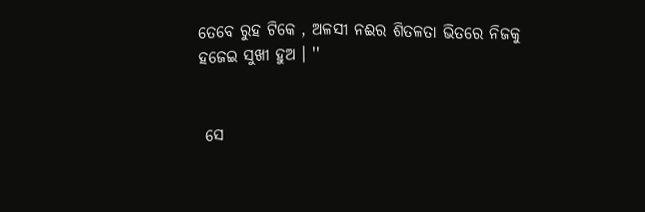ତେବେ ରୁହ ଟିକେ , ଅଳସୀ ନଈର ଶିତଳତା ଭିତରେ ନିଜକୁ ହଜେଇ ସୁଖୀ ହୁଅ । ''


 ସେ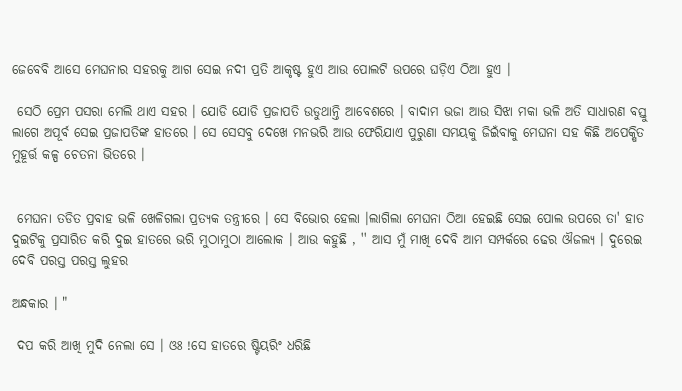ଜେବେବି ଆସେ ମେଘନାର ସହରକୁ ଆଗ ସେଇ ନଦୀ ପ୍ରତି ଆକୃଷ୍ଟ ହୁଏ ଆଉ ପୋଲଟି ଉପରେ ଘଡ଼ିଏ ଠିଆ ହୁଏ ।

 ସେଠି ପ୍ରେମ ପସରା ମେଲି ଥାଏ ସହର । ଯୋଡି ଯୋଡି ପ୍ରଜାପତି ଉଡୁଥାନ୍ତି ଆବେଶରେ । ବାଦାମ ଭଜା ଆଉ ସିଝା ମକା ଭଳି ଅତି ସାଧାରଣ ବସ୍ତୁ ଲାଗେ ଅପୂର୍ବ ସେଇ ପ୍ରଜାପତିଙ୍କ ହାତରେ । ସେ ସେସବୁ ଦେଖେ ମନଭରି ଆଉ ଫେରିଯାଏ ପୁରୁଣା ସମୟକୁ ଜିଇଁବାକୁ ମେଘନା ସହ କିଛି ଅପେକ୍ଷିତ ମୁହୂର୍ତ୍ତ କଳ୍ପ ଚେତନା ଭିତରେ ।


 ମେଘନା ତଡିତ ପ୍ରବାହ ଭଳି ଖେଳିଗଲା ପ୍ରତ୍ୟକ ତନ୍ତ୍ରୀରେ । ସେ ବିଭୋର ହେଲା ।ଲାଗିଲା ମେଘନା ଠିଆ ହେଇଛି ସେଇ ପୋଲ ଉପରେ ତା' ହାତ ଦୁଇଟିକୁ ପ୍ରସାରିତ କରି ଦୁଇ ହାତରେ ଭରି ମୁଠାମୁଠା ଆଲୋକ । ଆଉ କହୁଛି , '' ଆସ ମୁଁ ମାଖି ଦେବି ଆମ ସମ୍ପର୍କରେ ଢେର ଔଜଲ୍ୟ । ଦୁରେଇ ଦେବି ପରସ୍ତ ପରସ୍ତ ଲୁହର

ଅନ୍ଧକାର । "

 ଦପ କରି ଆଖି ମୁଦି ନେଲା ସେ । ଓଃ !ସେ ହାତରେ ଷ୍ଟିୟରିଂ ଧରିଛି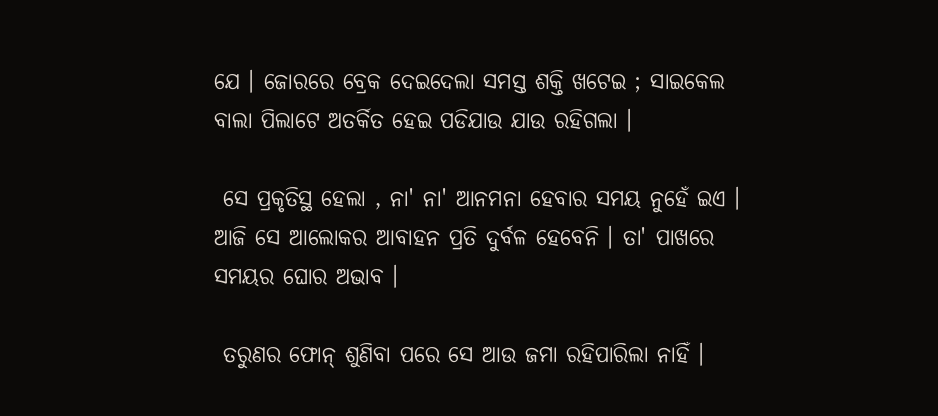ଯେ । ଜୋରରେ ବ୍ରେକ ଦେଇଦେଲା ସମସ୍ତ ଶକ୍ତି ଖଟେଇ ; ସାଇକେଲ ବାଲା ପିଲାଟେ ଅତର୍କିତ ହେଇ ପଡିଯାଉ ଯାଉ ରହିଗଲା ।

 ସେ ପ୍ରକୃତିସ୍ଥ ହେଲା , ନା' ନା' ଆନମନା ହେବାର ସମୟ ନୁହେଁ ଇଏ । ଆଜି ସେ ଆଲୋକର ଆବାହନ ପ୍ରତି ଦୁର୍ବଳ ହେବେନି । ତା' ପାଖରେ ସମୟର ଘୋର ଅଭାବ ।

 ତରୁଣର ଫୋନ୍ ଶୁଣିବା ପରେ ସେ ଆଉ ଜମା ରହିପାରିଲା ନାହିଁ ।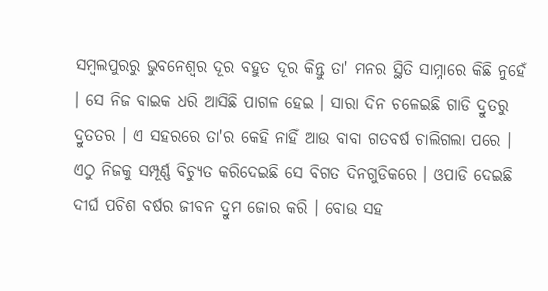ସମ୍ବଲପୁରରୁ ଭୁବନେଶ୍ୱର ଦୂର ବହୁତ ଦୂର କିନ୍ତୁ ତା' ମନର ସ୍ଥିତି ସାମ୍ନାରେ କିଛି ନୁହେଁ । ସେ ନିଜ ବାଇକ ଧରି ଆସିଛି ପାଗଳ ହେଇ । ସାରା ଦିନ ଚଳେଇଛି ଗାଡି ଦ୍ରୁତରୁ ଦ୍ରୁତତର । ଏ ସହରରେ ତା'ର କେହି ନାହିଁ ଆଉ ବାବା ଗତବର୍ଷ ଚାଲିଗଲା ପରେ । ଏଠୁ ନିଜକୁ ସମ୍ପୂର୍ଣ୍ଣ ବିଚ୍ୟୁତ କରିଦେଇଛି ସେ ବିଗତ ଦିନଗୁଡିକରେ । ଓପାଡି ଦେଇଛି ଦୀର୍ଘ ପଚିଶ ବର୍ଷର ଜୀବନ ଦ୍ରୁମ ଜୋର କରି । ବୋଉ ସହ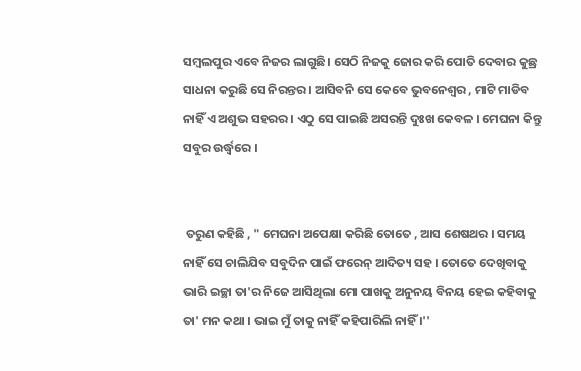ସମ୍ବଲପୁର ଏବେ ନିଜର ଲାଗୁଛି। ସେଠି ନିଜକୁ ଜୋର କରି ପୋତି ଦେବାର କୁଛ୍ର ସାଧନା କରୁଛି ସେ ନିରନ୍ତର । ଆସିବନି ସେ କେବେ ଭୁବନେଶ୍ୱର , ମାଟି ମାଡିବ ନାହିଁ ଏ ଅଶୁଭ ସହରର । ଏଠୁ ସେ ପାଇଛି ଅସରନ୍ତି ଦୁଃଖ କେବଳ । ମେଘନା କିନ୍ତୁ ସବୁର ଉର୍ଦ୍ଧ୍ବରେ ।


 ତରୁଣ କହିଛି , " ମେଘନା ଅପେକ୍ଷା କରିଛି ତୋତେ , ଆସ ଶେଷଥର । ସମୟ ନାହିଁ ସେ ଚାଲିଯିବ ସବୁଦିନ ପାଇଁ ଫରେନ୍ ଆଦିତ୍ୟ ସହ । ତୋତେ ଦେଖିବାକୁ ଭାରି ଇଚ୍ଛା ତା'ର ନିଜେ ଆସିଥିଲା ମୋ ପାଖକୁ ଅନୁନୟ ବିନୟ ହେଇ କହିବାକୁ ତା' ମନ କଥା । ଭାଇ ମୁଁ ତାକୁ ନାହିଁ କହିପାରିଲି ନାହିଁ ।''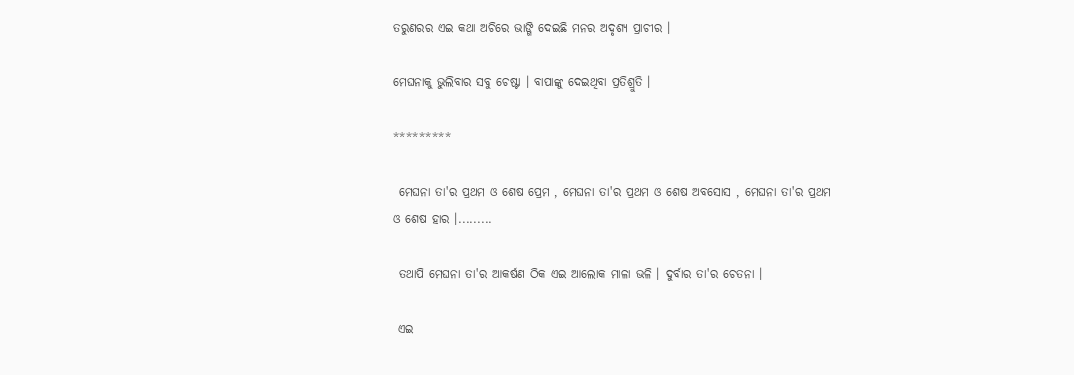ତରୁଣରର ଏଇ କଥା ଅଚିରେ ଭାଙ୍ଗି ଦେଇଛି ମନର ଅଦୃଶ୍ୟ ପ୍ରାଚୀର ।

ମେଘନାକୁ ଭୁଲିବାର ସବୁ ଚେଷ୍ଟା । ବାପାଙ୍କୁ ଦେଇଥିବା ପ୍ରତିଶ୍ରୁତି ।

*********

 ମେଘନା ତା'ର ପ୍ରଥମ ଓ ଶେଷ ପ୍ରେମ , ମେଘନା ତା'ର ପ୍ରଥମ ଓ ଶେଷ ଅବସୋସ , ମେଘନା ତା'ର ପ୍ରଥମ ଓ ଶେଷ ହାର ।.........

 ତଥାପି ମେଘନା ତା'ର ଆକର୍ଷଣ ଠିକ ଏଇ ଆଲୋକ ମାଳା ଭଳି । ଦୁର୍ବାର ତା'ର ଚେତନା ।

 ଏଇ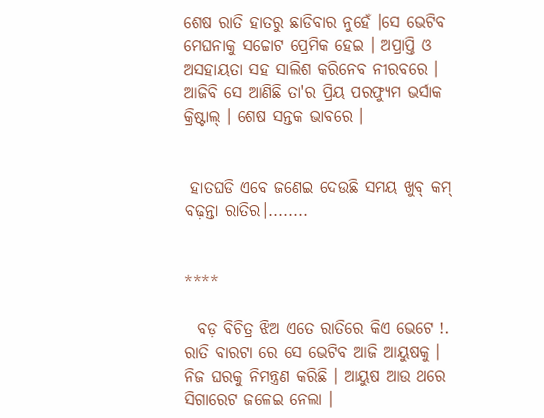ଶେଷ ରାତି ହାତରୁ ଛାଡିବାର ନୁହେଁ ।ସେ ଭେଟିବ ମେଘନାକୁ ସଚ୍ଚୋଟ ପ୍ରେମିକ ହେଇ । ଅପ୍ରାପ୍ତି ଓ ଅସହାୟତା ସହ ସାଲିଶ କରିନେବ ନୀରବରେ । ଆଜିବି ସେ ଆଣିଛି ତା'ର ପ୍ରିୟ ପରଫ୍ୟୁମ ଭର୍ସାକ କ୍ରିଷ୍ଟାଲ୍ । ଶେଷ ସନ୍ତକ ଭାବରେ ।


 ହାତଘଡି ଏବେ ଜଣେଇ ଦେଉଛି ସମୟ ଖୁବ୍ କମ୍ ବଢ଼ନ୍ତା ରାତିର।........


****

  ବଡ଼ ବିଚିତ୍ର ଝିଅ ଏତେ ରାତିରେ କିଏ ଭେଟେ !.  ରାତି ବାରଟା ରେ ସେ ଭେଟିବ ଆଜି ଆୟୁଷକୁ । ନିଜ ଘରକୁ ନିମନ୍ତ୍ରଣ କରିଛି । ଆୟୁଷ ଆଉ ଥରେ ସିଗାରେଟ ଜଳେଇ ନେଲା ।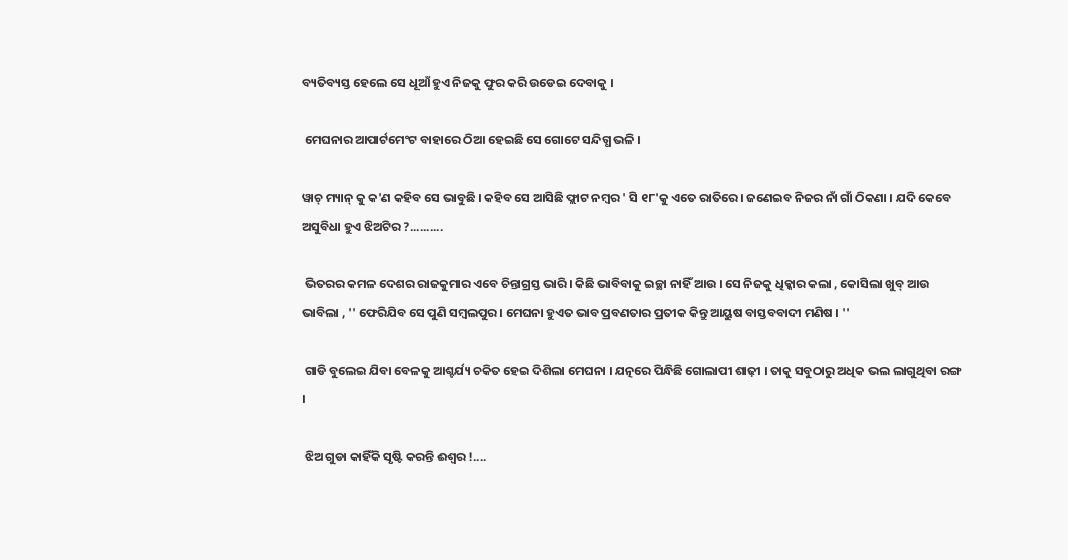ବ୍ୟତିବ୍ୟସ୍ତ ହେଲେ ସେ ଧୂଆଁ ହୁଏ ନିଜକୁ ଫୁର କରି ଉଡେଇ ଦେବାକୁ ।

 ମେଘନାର ଆପାର୍ଟମେଂଟ ବାହାରେ ଠିଆ ହେଇଛି ସେ ଗୋଟେ ସନ୍ଦିଗ୍ଧ ଭଳି ।

ୱାଚ୍ ମ୍ୟାନ୍ କୁ କ'ଣ କହିବ ସେ ଭାବୁଛି । କହିବ ସେ ଆସିଛି ଫ୍ଲାଟ ନମ୍ବର ' ସି ୧୮'କୁ ଏତେ ରାତିରେ । ଜଣେଇବ ନିଜର ନାଁ ଗାଁ ଠିକଣା । ଯଦି କେବେ ଅସୁବିଧା ହୁଏ ଝିଅଟିର ?..........

 ଭିତରର କମଳ ଦେଶର ରାଜକୁମାର ଏବେ ଚିନ୍ତାଗ୍ରସ୍ତ ଭାରି । କିଛି ଭାବିବାକୁ ଇଚ୍ଛା ନାହିଁ ଆଉ । ସେ ନିଜକୁ ଧିକ୍କାର କଲା , କୋସିଲା ଖୁବ୍ ଆଉ ଭାବିଲା , '' ଫେରିଯିବ ସେ ପୁଣି ସମ୍ବଲପୁର । ମେଘନା ହୁଏତ ଭାବ ପ୍ରବଣତାର ପ୍ରତୀକ କିନ୍ତୁ ଆୟୁଷ ବାସ୍ତବବାଦୀ ମଣିଷ । ''

 ଗାଡି ବୁଲେଇ ଯିବା ବେଳକୁ ଆଶ୍ଚର୍ଯ୍ୟ ଚକିତ ହେଇ ଦିଶିଲା ମେଘନା । ଯତ୍ନରେ ପିନ୍ଧିଛି ଗୋଲାପୀ ଶାଢ଼ୀ । ତାକୁ ସବୁଠାରୁ ଅଧିକ ଭଲ ଲାଗୁଥିବା ରଙ୍ଗ ।

 ଝିଅ ଗୁଡା କାହିଁକି ସୃଷ୍ଟି କରନ୍ତି ଈଶ୍ୱର !....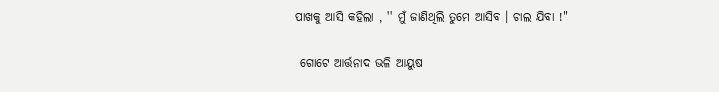ପାଖକୁ ଆସି କହିଲା , '' ମୁଁ ଜାଣିଥିଲି ତୁମେ ଆସିବ । ଚାଲ ଯିବା !"

 ଗୋଟେ ଆର୍ତ୍ତନାଦ ଭଳି ଆୟୁଷ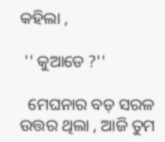କହିଲା ,

 '' କୁଆଡେ ?''

  ମେଘନାର ବଡ଼ ସରଳ ଉତ୍ତର ଥିଲା , ଆଜି ତୁମ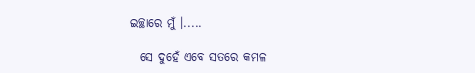ଇଚ୍ଛାରେ ମୁଁ ।.....

  ସେ ଦୁହେଁ ଏବେ ସତରେ କମଳ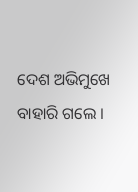ଦେଶ ଅଭିମୁଖେ ବାହାରି ଗଲେ ।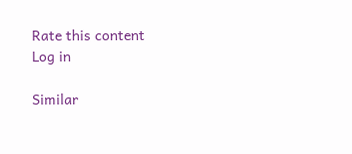Rate this content
Log in

Similar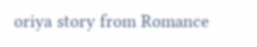oriya story from Romance